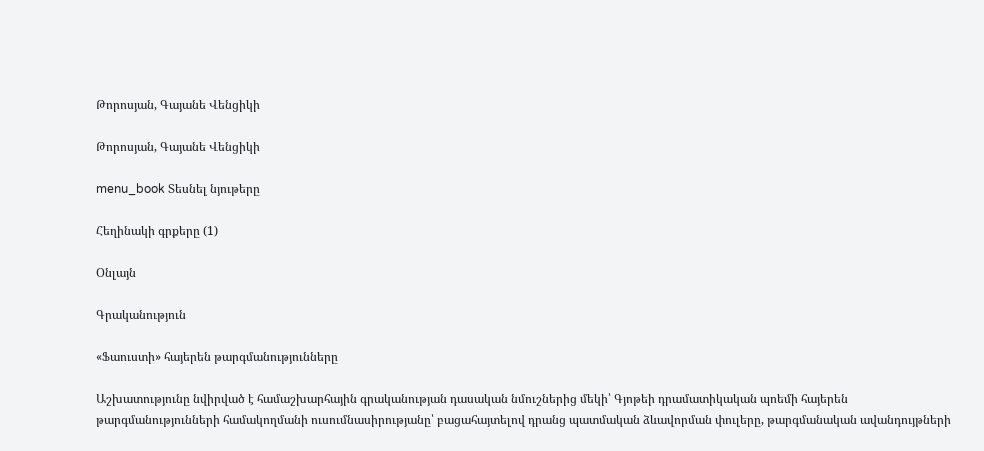Թորոսյան, Գայանե Վենցիկի

Թորոսյան, Գայանե Վենցիկի

menu_book Տեսնել նյութերը

Հեղինակի գրքերը (1)

Օնլայն

Գրականություն

«Ֆաուստի» հայերեն թարգմանությունները

Աշխատությունը նվիրված է համաշխարհային գրականության դասական նմուշներից մեկի՝ Գյոթեի դրամատիկական պոեմի հայերեն թարգմանությունների համակողմանի ուսումնասիրությանը՝ բացահայտելով դրանց պատմական ձևավորման փուլերը, թարգմանական ավանդույթների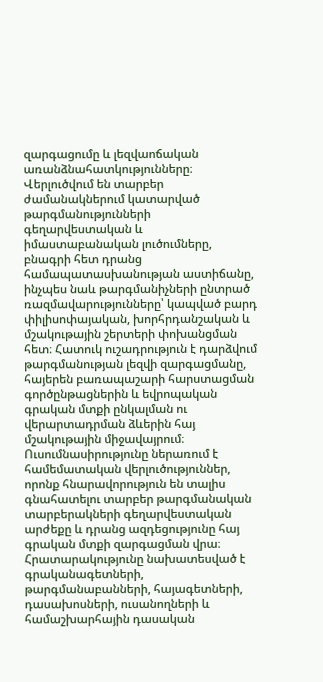զարգացումը և լեզվաոճական առանձնահատկությունները։ Վերլուծվում են տարբեր ժամանակներում կատարված թարգմանությունների գեղարվեստական և իմաստաբանական լուծումները, բնագրի հետ դրանց համապատասխանության աստիճանը, ինչպես նաև թարգմանիչների ընտրած ռազմավարությունները՝ կապված բարդ փիլիսոփայական, խորհրդանշական և մշակութային շերտերի փոխանցման հետ։ Հատուկ ուշադրություն է դարձվում թարգմանության լեզվի զարգացմանը, հայերեն բառապաշարի հարստացման գործընթացներին և եվրոպական գրական մտքի ընկալման ու վերարտադրման ձևերին հայ մշակութային միջավայրում։ Ուսումնասիրությունը ներառում է համեմատական վերլուծություններ, որոնք հնարավորություն են տալիս գնահատելու տարբեր թարգմանական տարբերակների գեղարվեստական արժեքը և դրանց ազդեցությունը հայ գրական մտքի զարգացման վրա։ Հրատարակությունը նախատեսված է գրականագետների, թարգմանաբանների, հայագետների, դասախոսների, ուսանողների և համաշխարհային դասական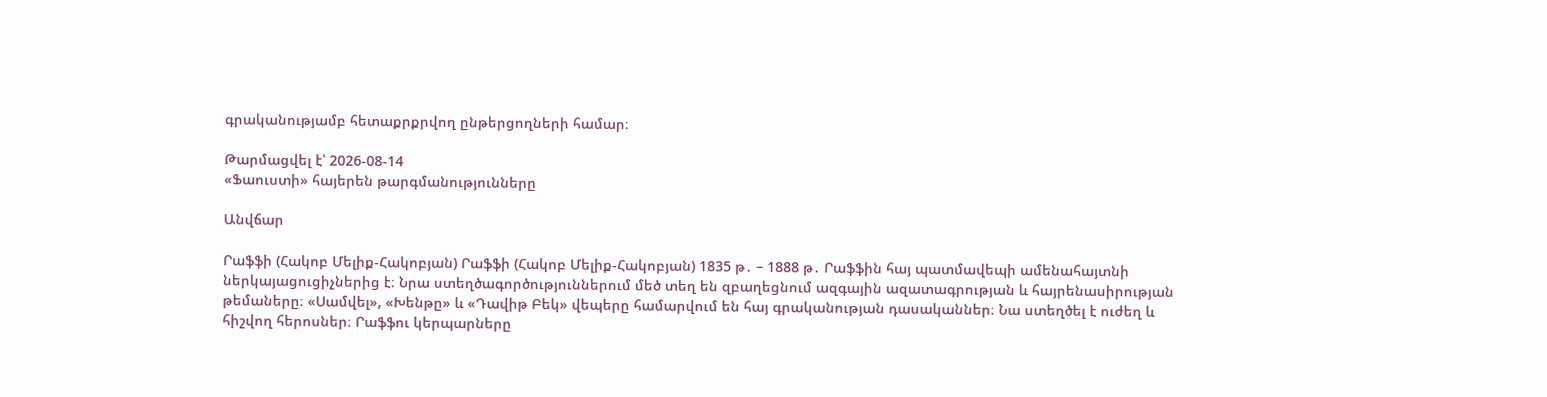գրականությամբ հետաքրքրվող ընթերցողների համար։

Թարմացվել է՝ 2026-08-14
«Ֆաուստի» հայերեն թարգմանությունները

Անվճար

Րաֆֆի (Հակոբ Մելիք-Հակոբյան) Րաֆֆի (Հակոբ Մելիք-Հակոբյան) 1835 թ․ – 1888 թ․ Րաֆֆին հայ պատմավեպի ամենահայտնի ներկայացուցիչներից է։ Նրա ստեղծագործություններում մեծ տեղ են զբաղեցնում ազգային ազատագրության և հայրենասիրության թեմաները։ «Սամվել», «Խենթը» և «Դավիթ Բեկ» վեպերը համարվում են հայ գրականության դասականներ։ Նա ստեղծել է ուժեղ և հիշվող հերոսներ։ Րաֆֆու կերպարները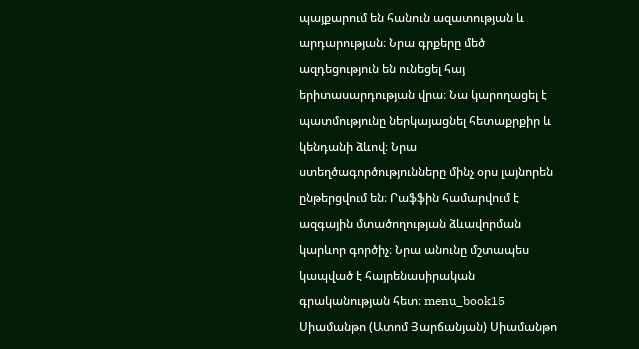պայքարում են հանուն ազատության և արդարության։ Նրա գրքերը մեծ ազդեցություն են ունեցել հայ երիտասարդության վրա։ Նա կարողացել է պատմությունը ներկայացնել հետաքրքիր և կենդանի ձևով։ Նրա ստեղծագործությունները մինչ օրս լայնորեն ընթերցվում են։ Րաֆֆին համարվում է ազգային մտածողության ձևավորման կարևոր գործիչ։ Նրա անունը մշտապես կապված է հայրենասիրական գրականության հետ։ menu_book15 Սիամանթո (Ատոմ Յարճանյան) Սիամանթո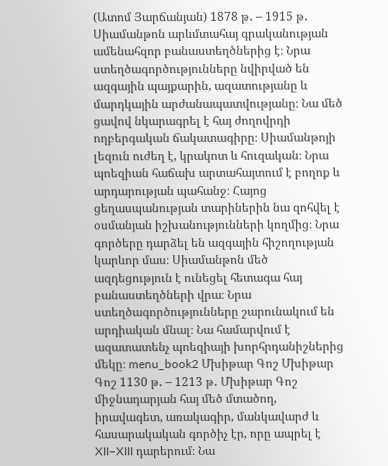(Ատոմ Յարճանյան) 1878 թ․ – 1915 թ․ Սիամանթոն արևմտահայ գրականության ամենահզոր բանաստեղծներից է։ Նրա ստեղծագործությունները նվիրված են ազգային պայքարին, ազատությանը և մարդկային արժանապատվությանը։ Նա մեծ ցավով նկարագրել է հայ ժողովրդի ողբերգական ճակատագիրը։ Սիամանթոյի լեզուն ուժեղ է, կրակոտ և հուզական։ Նրա պոեզիան հաճախ արտահայտում է բողոք և արդարության պահանջ։ Հայոց ցեղասպանության տարիներին նա զոհվել է օսմանյան իշխանությունների կողմից։ Նրա գործերը դարձել են ազգային հիշողության կարևոր մաս։ Սիամանթոն մեծ ազդեցություն է ունեցել հետագա հայ բանաստեղծների վրա։ Նրա ստեղծագործությունները շարունակում են արդիական մնալ։ Նա համարվում է ազատատենչ պոեզիայի խորհրդանիշներից մեկը։ menu_book2 Մխիթար Գոշ Մխիթար Գոշ 1130 թ․ – 1213 թ․ Մխիթար Գոշ միջնադարյան հայ մեծ մտածող, իրավագետ, առակագիր, մանկավարժ և հասարակական գործիչ էր, որը ապրել է XII–XIII դարերում։ Նա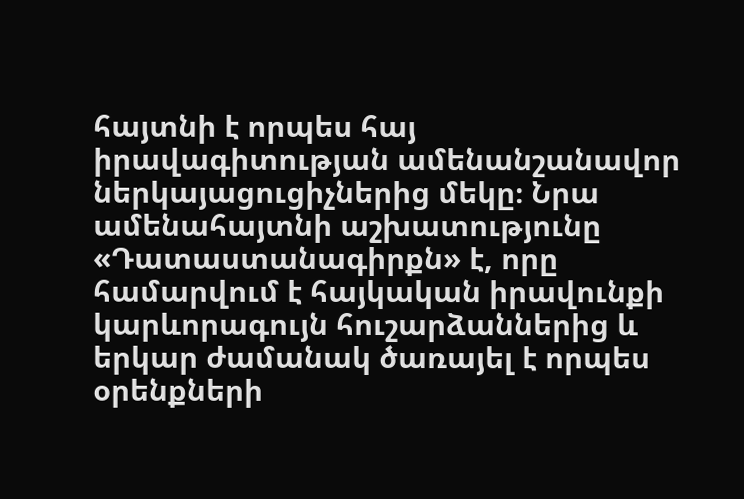հայտնի է որպես հայ իրավագիտության ամենանշանավոր ներկայացուցիչներից մեկը։ Նրա ամենահայտնի աշխատությունը «Դատաստանագիրքն» է, որը համարվում է հայկական իրավունքի կարևորագույն հուշարձաններից և երկար ժամանակ ծառայել է որպես օրենքների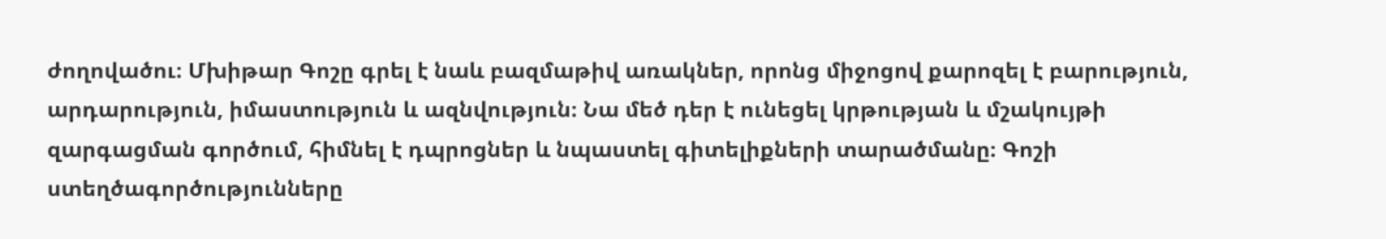ժողովածու։ Մխիթար Գոշը գրել է նաև բազմաթիվ առակներ, որոնց միջոցով քարոզել է բարություն, արդարություն, իմաստություն և ազնվություն։ Նա մեծ դեր է ունեցել կրթության և մշակույթի զարգացման գործում, հիմնել է դպրոցներ և նպաստել գիտելիքների տարածմանը։ Գոշի ստեղծագործությունները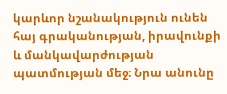կարևոր նշանակություն ունեն հայ գրականության, իրավունքի և մանկավարժության պատմության մեջ։ Նրա անունը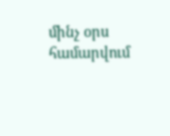մինչ օրս համարվում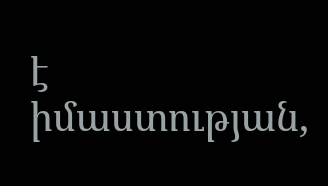է իմաստության,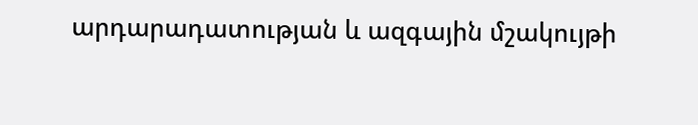արդարադատության և ազգային մշակույթի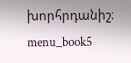խորհրդանիշ։ menu_book5